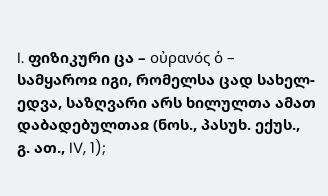I. ფიზიკური ცა – οὐρανός ὁ – სამყაროჲ იგი, რომელსა ცად სახელ-ედვა, საზღვარი არს ხილულთა ამათ დაბადებულთაჲ (ნოს., პასუხ. ექუს., გ. ათ., IV, 1);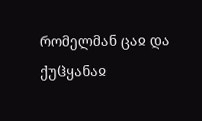რომელმან ცაჲ და ქუჱყანაჲ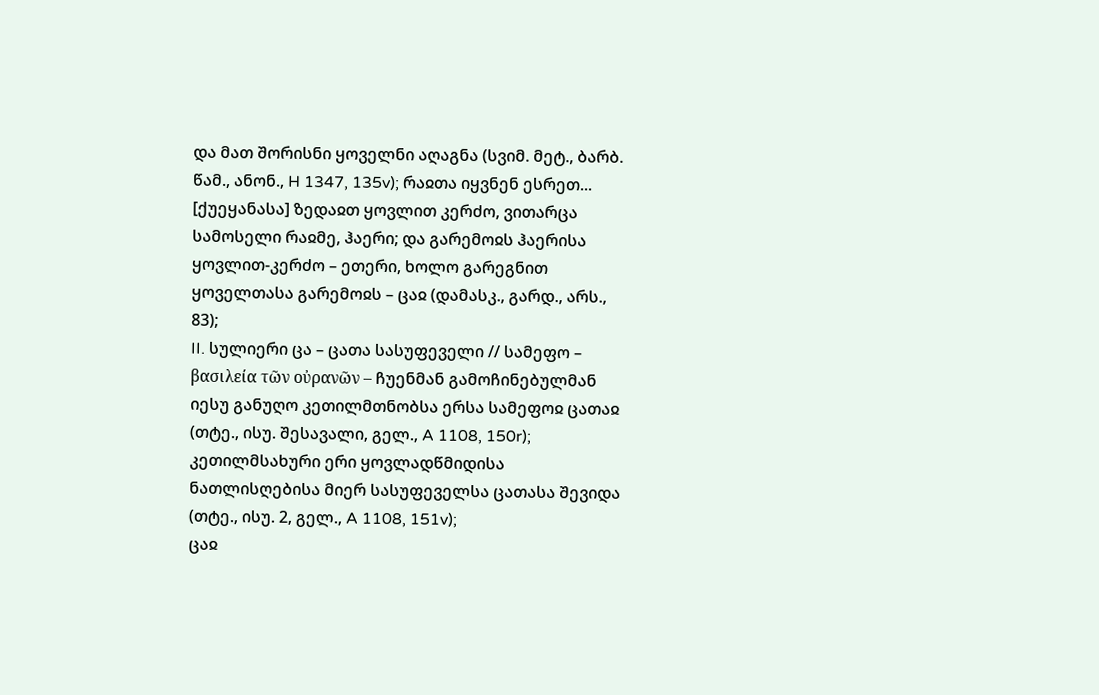და მათ შორისნი ყოველნი აღაგნა (სვიმ. მეტ., ბარბ. წამ., ანონ., H 1347, 135v); რაჲთა იყვნენ ესრეთ... [ქუეყანასა] ზედაჲთ ყოვლით კერძო, ვითარცა სამოსელი რაჲმე, ჰაერი; და გარემოჲს ჰაერისა ყოვლით-კერძო – ეთერი, ხოლო გარეგნით ყოველთასა გარემოჲს – ცაჲ (დამასკ., გარდ., არს., 83);
II. სულიერი ცა – ცათა სასუფეველი // სამეფო – βασιλεία τῶν οὐρανῶν – ჩუენმან გამოჩინებულმან იესუ განუღო კეთილმთნობსა ერსა სამეფოჲ ცათაჲ (თტე., ისუ. შესავალი, გელ., A 1108, 150r); კეთილმსახური ერი ყოვლადწმიდისა ნათლისღებისა მიერ სასუფეველსა ცათასა შევიდა (თტე., ისუ. 2, გელ., A 1108, 151v);
ცაჲ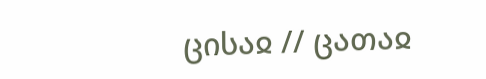ცისაჲ // ცათაჲ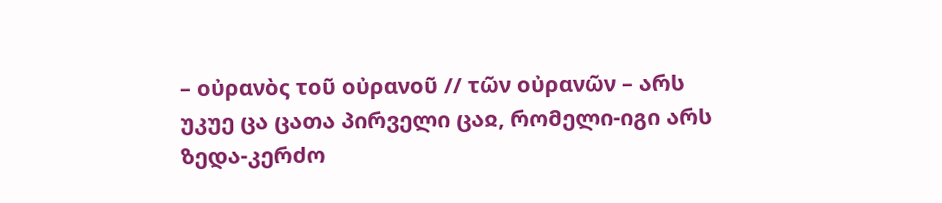– οὐρανὸς τοῦ οὐρανοῦ // τῶν οὐρανῶν – არს უკუე ცა ცათა პირველი ცაჲ, რომელი-იგი არს ზედა-კერძო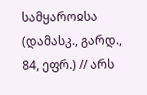სამყაროჲსა (დამასკ., გარდ., 84, ეფრ.) // არს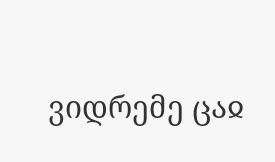ვიდრემე ცაჲ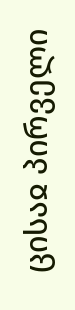ცისაჲ პირველი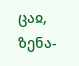ცაჲ, ზენა-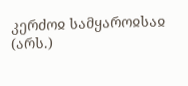კერძოჲ სამყაროჲსაჲ (არს.)